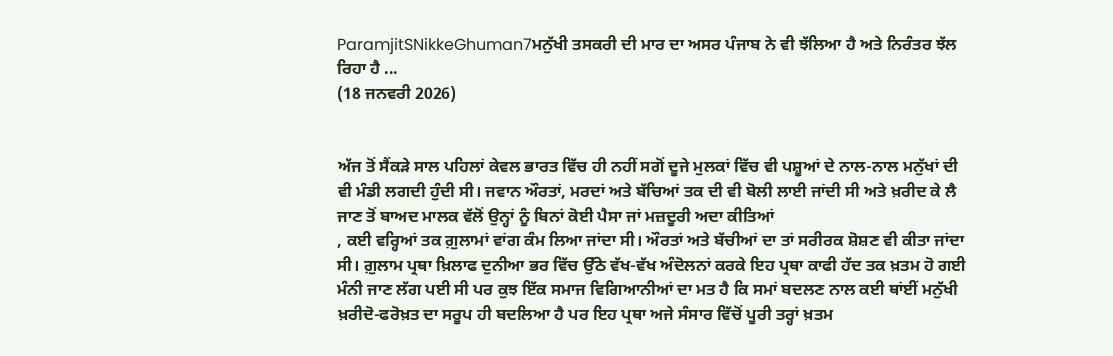ParamjitSNikkeGhuman7ਮਨੁੱਖੀ ਤਸਕਰੀ ਦੀ ਮਾਰ ਦਾ ਅਸਰ ਪੰਜਾਬ ਨੇ ਵੀ ਝੱਲਿਆ ਹੈ ਅਤੇ ਨਿਰੰਤਰ ਝੱਲ ਰਿਹਾ ਹੈ ...
(18 ਜਨਵਰੀ 2026)


ਅੱਜ ਤੋਂ ਸੈਂਕੜੇ ਸਾਲ ਪਹਿਲਾਂ ਕੇਵਲ ਭਾਰਤ ਵਿੱਚ ਹੀ ਨਹੀਂ ਸਗੋਂ ਦੂਜੇ ਮੁਲਕਾਂ ਵਿੱਚ ਵੀ ਪਸ਼ੂਆਂ ਦੇ ਨਾਲ-ਨਾਲ ਮਨੁੱਖਾਂ ਦੀ ਵੀ ਮੰਡੀ ਲਗਦੀ ਹੁੰਦੀ ਸੀ। ਜਵਾਨ ਔਰਤਾਂ, ਮਰਦਾਂ ਅਤੇ ਬੱਚਿਆਂ ਤਕ ਦੀ ਵੀ ਬੋਲੀ ਲਾਈ ਜਾਂਦੀ ਸੀ ਅਤੇ ਖ਼ਰੀਦ ਕੇ ਲੈ ਜਾਣ ਤੋਂ ਬਾਅਦ ਮਾਲਕ ਵੱਲੋਂ ਉਨ੍ਹਾਂ ਨੂੰ ਬਿਨਾਂ ਕੋਈ ਪੈਸਾ ਜਾਂ ਮਜ਼ਦੂਰੀ ਅਦਾ ਕੀਤਿਆਂ
, ਕਈ ਵਰ੍ਹਿਆਂ ਤਕ ਗ਼ੁਲਾਮਾਂ ਵਾਂਗ ਕੰਮ ਲਿਆ ਜਾਂਦਾ ਸੀ। ਔਰਤਾਂ ਅਤੇ ਬੱਚੀਆਂ ਦਾ ਤਾਂ ਸਰੀਰਕ ਸ਼ੋਸ਼ਣ ਵੀ ਕੀਤਾ ਜਾਂਦਾ ਸੀ। ਗ਼ੁਲਾਮ ਪ੍ਰਥਾ ਖ਼ਿਲਾਫ ਦੁਨੀਆ ਭਰ ਵਿੱਚ ਉੱਠੇ ਵੱਖ-ਵੱਖ ਅੰਦੋਲਨਾਂ ਕਰਕੇ ਇਹ ਪ੍ਰਥਾ ਕਾਫੀ ਹੱਦ ਤਕ ਖ਼ਤਮ ਹੋ ਗਈ ਮੰਨੀ ਜਾਣ ਲੱਗ ਪਈ ਸੀ ਪਰ ਕੁਝ ਇੱਕ ਸਮਾਜ ਵਿਗਿਆਨੀਆਂ ਦਾ ਮਤ ਹੈ ਕਿ ਸਮਾਂ ਬਦਲਣ ਨਾਲ ਕਈ ਥਾਂਈਂ ਮਨੁੱਖੀ ਖ਼ਰੀਦੋ-ਫਰੋਖ਼ਤ ਦਾ ਸਰੂਪ ਹੀ ਬਦਲਿਆ ਹੈ ਪਰ ਇਹ ਪ੍ਰਥਾ ਅਜੇ ਸੰਸਾਰ ਵਿੱਚੋਂ ਪੂਰੀ ਤਰ੍ਹਾਂ ਖ਼ਤਮ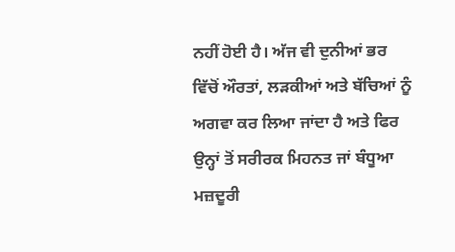ਨਹੀਂ ਹੋਈ ਹੈ। ਅੱਜ ਵੀ ਦੁਨੀਆਂ ਭਰ ਵਿੱਚੋਂ ਔਰਤਾਂ, ਲੜਕੀਆਂ ਅਤੇ ਬੱਚਿਆਂ ਨੂੰ ਅਗਵਾ ਕਰ ਲਿਆ ਜਾਂਦਾ ਹੈ ਅਤੇ ਫਿਰ ਉਨ੍ਹਾਂ ਤੋਂ ਸਰੀਰਕ ਮਿਹਨਤ ਜਾਂ ਬੰਧੂਆ ਮਜ਼ਦੂਰੀ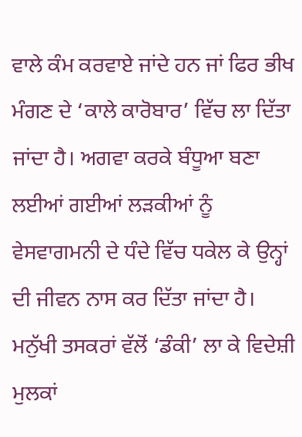ਵਾਲੇ ਕੰਮ ਕਰਵਾਏ ਜਾਂਦੇ ਹਨ ਜਾਂ ਫਿਰ ਭੀਖ ਮੰਗਣ ਦੇ ‘ਕਾਲੇ ਕਾਰੋਬਾਰ’ ਵਿੱਚ ਲਾ ਦਿੱਤਾ ਜਾਂਦਾ ਹੈ। ਅਗਵਾ ਕਰਕੇ ਬੰਧੂਆ ਬਣਾ ਲਈਆਂ ਗਈਆਂ ਲੜਕੀਆਂ ਨੂੰ ਵੇਸਵਾਗਮਨੀ ਦੇ ਧੰਦੇ ਵਿੱਚ ਧਕੇਲ ਕੇ ਉਨ੍ਹਾਂ ਦੀ ਜੀਵਨ ਨਾਸ ਕਰ ਦਿੱਤਾ ਜਾਂਦਾ ਹੈ। ਮਨੁੱਖੀ ਤਸਕਰਾਂ ਵੱਲੋਂ ‘ਡੰਕੀ’ ਲਾ ਕੇ ਵਿਦੇਸ਼ੀ ਮੁਲਕਾਂ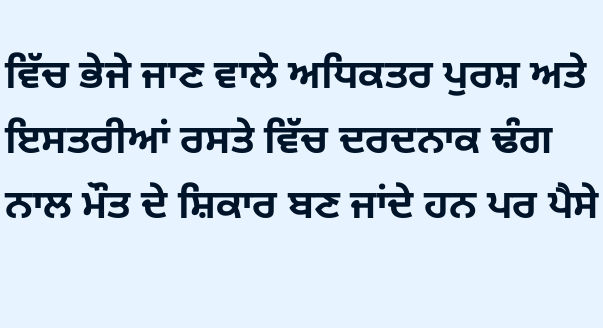ਵਿੱਚ ਭੇਜੇ ਜਾਣ ਵਾਲੇ ਅਧਿਕਤਰ ਪੁਰਸ਼ ਅਤੇ ਇਸਤਰੀਆਂ ਰਸਤੇ ਵਿੱਚ ਦਰਦਨਾਕ ਢੰਗ ਨਾਲ ਮੌਤ ਦੇ ਸ਼ਿਕਾਰ ਬਣ ਜਾਂਦੇ ਹਨ ਪਰ ਪੈਸੇ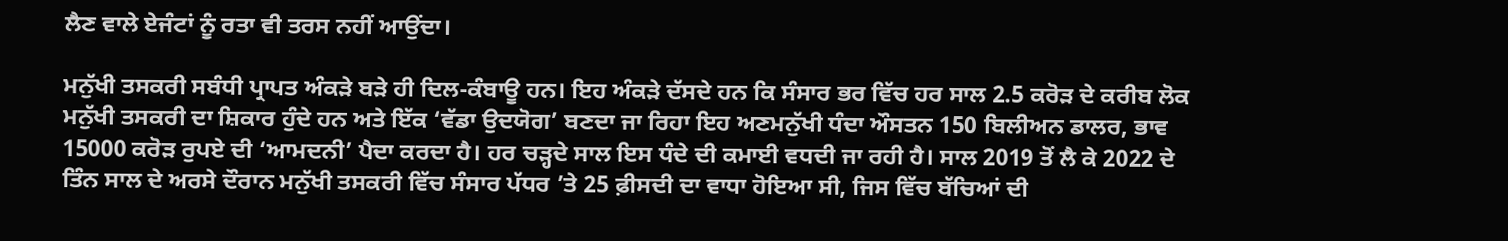ਲੈਣ ਵਾਲੇ ਏਜੰਟਾਂ ਨੂੰ ਰਤਾ ਵੀ ਤਰਸ ਨਹੀਂ ਆਉਂਦਾ।

ਮਨੁੱਖੀ ਤਸਕਰੀ ਸਬੰਧੀ ਪ੍ਰਾਪਤ ਅੰਕੜੇ ਬੜੇ ਹੀ ਦਿਲ-ਕੰਬਾਊ ਹਨ। ਇਹ ਅੰਕੜੇ ਦੱਸਦੇ ਹਨ ਕਿ ਸੰਸਾਰ ਭਰ ਵਿੱਚ ਹਰ ਸਾਲ 2.5 ਕਰੋੜ ਦੇ ਕਰੀਬ ਲੋਕ ਮਨੁੱਖੀ ਤਸਕਰੀ ਦਾ ਸ਼ਿਕਾਰ ਹੁੰਦੇ ਹਨ ਅਤੇ ਇੱਕ ‘ਵੱਡਾ ਉਦਯੋਗ’ ਬਣਦਾ ਜਾ ਰਿਹਾ ਇਹ ਅਣਮਨੁੱਖੀ ਧੰਦਾ ਔਸਤਨ 150 ਬਿਲੀਅਨ ਡਾਲਰ, ਭਾਵ 15000 ਕਰੋੜ ਰੁਪਏ ਦੀ ‘ਆਮਦਨੀ’ ਪੈਦਾ ਕਰਦਾ ਹੈ। ਹਰ ਚੜ੍ਹਦੇ ਸਾਲ ਇਸ ਧੰਦੇ ਦੀ ਕਮਾਈ ਵਧਦੀ ਜਾ ਰਹੀ ਹੈ। ਸਾਲ 2019 ਤੋਂ ਲੈ ਕੇ 2022 ਦੇ ਤਿੰਨ ਸਾਲ ਦੇ ਅਰਸੇ ਦੌਰਾਨ ਮਨੁੱਖੀ ਤਸਕਰੀ ਵਿੱਚ ਸੰਸਾਰ ਪੱਧਰ ’ਤੇ 25 ਫ਼ੀਸਦੀ ਦਾ ਵਾਧਾ ਹੋਇਆ ਸੀ, ਜਿਸ ਵਿੱਚ ਬੱਚਿਆਂ ਦੀ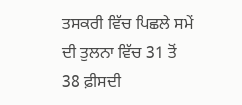ਤਸਕਰੀ ਵਿੱਚ ਪਿਛਲੇ ਸਮੇਂ ਦੀ ਤੁਲਨਾ ਵਿੱਚ 31 ਤੋਂ 38 ਫ਼ੀਸਦੀ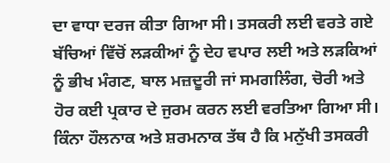ਦਾ ਵਾਧਾ ਦਰਜ ਕੀਤਾ ਗਿਆ ਸੀ। ਤਸਕਰੀ ਲਈ ਵਰਤੇ ਗਏ ਬੱਚਿਆਂ ਵਿੱਚੋਂ ਲੜਕੀਆਂ ਨੂੰ ਦੇਹ ਵਪਾਰ ਲਈ ਅਤੇ ਲੜਕਿਆਂ ਨੂੰ ਭੀਖ ਮੰਗਣ, ਬਾਲ ਮਜ਼ਦੂਰੀ ਜਾਂ ਸਮਗਲਿੰਗ, ਚੋਰੀ ਅਤੇ ਹੋਰ ਕਈ ਪ੍ਰਕਾਰ ਦੇ ਜੁਰਮ ਕਰਨ ਲਈ ਵਰਤਿਆ ਗਿਆ ਸੀ। ਕਿੰਨਾ ਹੌਲਨਾਕ ਅਤੇ ਸ਼ਰਮਨਾਕ ਤੱਥ ਹੈ ਕਿ ਮਨੁੱਖੀ ਤਸਕਰੀ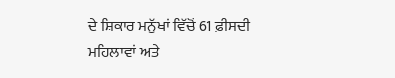ਦੇ ਸ਼ਿਕਾਰ ਮਨੁੱਖਾਂ ਵਿੱਚੋਂ 61 ਫ਼ੀਸਦੀ ਮਹਿਲਾਵਾਂ ਅਤੇ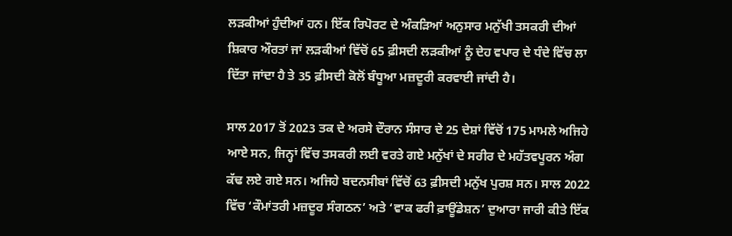ਲੜਕੀਆਂ ਹੁੰਦੀਆਂ ਹਨ। ਇੱਕ ਰਿਪੋਰਟ ਦੇ ਅੰਕੜਿਆਂ ਅਨੁਸਾਰ ਮਨੁੱਖੀ ਤਸਕਰੀ ਦੀਆਂ ਸ਼ਿਕਾਰ ਔਰਤਾਂ ਜਾਂ ਲੜਕੀਆਂ ਵਿੱਚੋਂ 65 ਫ਼ੀਸਦੀ ਲੜਕੀਆਂ ਨੂੰ ਦੇਹ ਵਪਾਰ ਦੇ ਧੰਦੇ ਵਿੱਚ ਲਾ ਦਿੱਤਾ ਜਾਂਦਾ ਹੈ ਤੇ 35 ਫ਼ੀਸਦੀ ਕੋਲੋਂ ਬੰਧੂਆ ਮਜ਼ਦੂਰੀ ਕਰਵਾਈ ਜਾਂਦੀ ਹੈ।

ਸਾਲ 2017 ਤੋਂ 2023 ਤਕ ਦੇ ਅਰਸੇ ਦੌਰਾਨ ਸੰਸਾਰ ਦੇ 25 ਦੇਸ਼ਾਂ ਵਿੱਚੋਂ 175 ਮਾਮਲੇ ਅਜਿਹੇ ਆਏ ਸਨ, ਜਿਨ੍ਹਾਂ ਵਿੱਚ ਤਸਕਰੀ ਲਈ ਵਰਤੇ ਗਏ ਮਨੁੱਖਾਂ ਦੇ ਸਰੀਰ ਦੇ ਮਹੱਤਵਪੂਰਨ ਅੰਗ ਕੱਢ ਲਏ ਗਏ ਸਨ। ਅਜਿਹੇ ਬਦਨਸੀਬਾਂ ਵਿੱਚੋਂ 63 ਫ਼ੀਸਦੀ ਮਨੁੱਖ ਪੁਰਸ਼ ਸਨ। ਸਾਲ 2022 ਵਿੱਚ ‘ਕੌਮਾਂਤਰੀ ਮਜ਼ਦੂਰ ਸੰਗਠਨ’ ਅਤੇ ‘ਵਾਕ ਫਰੀ ਫ਼ਾਊਂਡੇਸ਼ਨ’ ਦੁਆਰਾ ਜਾਰੀ ਕੀਤੇ ਇੱਕ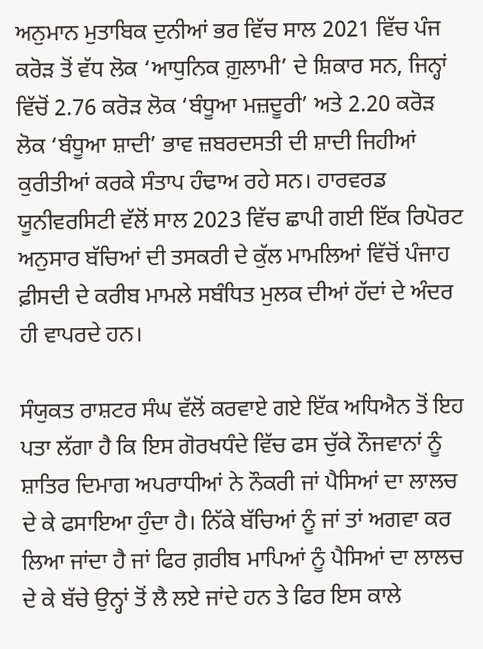ਅਨੁਮਾਨ ਮੁਤਾਬਿਕ ਦੁਨੀਆਂ ਭਰ ਵਿੱਚ ਸਾਲ 2021 ਵਿੱਚ ਪੰਜ ਕਰੋੜ ਤੋਂ ਵੱਧ ਲੋਕ ‘ਆਧੁਨਿਕ ਗ਼ੁਲਾਮੀ’ ਦੇ ਸ਼ਿਕਾਰ ਸਨ, ਜਿਨ੍ਹਾਂ ਵਿੱਚੋਂ 2.76 ਕਰੋੜ ਲੋਕ ‘ਬੰਧੂਆ ਮਜ਼ਦੂਰੀ’ ਅਤੇ 2.20 ਕਰੋੜ ਲੋਕ ‘ਬੰਧੂਆ ਸ਼ਾਦੀ’ ਭਾਵ ਜ਼ਬਰਦਸਤੀ ਦੀ ਸ਼ਾਦੀ ਜਿਹੀਆਂ ਕੁਰੀਤੀਆਂ ਕਰਕੇ ਸੰਤਾਪ ਹੰਢਾਅ ਰਹੇ ਸਨ। ਹਾਰਵਰਡ ਯੂਨੀਵਰਸਿਟੀ ਵੱਲੋਂ ਸਾਲ 2023 ਵਿੱਚ ਛਾਪੀ ਗਈ ਇੱਕ ਰਿਪੋਰਟ ਅਨੁਸਾਰ ਬੱਚਿਆਂ ਦੀ ਤਸਕਰੀ ਦੇ ਕੁੱਲ ਮਾਮਲਿਆਂ ਵਿੱਚੋਂ ਪੰਜਾਹ ਫ਼ੀਸਦੀ ਦੇ ਕਰੀਬ ਮਾਮਲੇ ਸਬੰਧਿਤ ਮੁਲਕ ਦੀਆਂ ਹੱਦਾਂ ਦੇ ਅੰਦਰ ਹੀ ਵਾਪਰਦੇ ਹਨ।

ਸੰਯੁਕਤ ਰਾਸ਼ਟਰ ਸੰਘ ਵੱਲੋਂ ਕਰਵਾਏ ਗਏ ਇੱਕ ਅਧਿਐਨ ਤੋਂ ਇਹ ਪਤਾ ਲੱਗਾ ਹੈ ਕਿ ਇਸ ਗੋਰਖਧੰਦੇ ਵਿੱਚ ਫਸ ਚੁੱਕੇ ਨੌਜਵਾਨਾਂ ਨੂੰ ਸ਼ਾਤਿਰ ਦਿਮਾਗ ਅਪਰਾਧੀਆਂ ਨੇ ਨੌਕਰੀ ਜਾਂ ਪੈਸਿਆਂ ਦਾ ਲਾਲਚ ਦੇ ਕੇ ਫਸਾਇਆ ਹੁੰਦਾ ਹੈ। ਨਿੱਕੇ ਬੱਚਿਆਂ ਨੂੰ ਜਾਂ ਤਾਂ ਅਗਵਾ ਕਰ ਲਿਆ ਜਾਂਦਾ ਹੈ ਜਾਂ ਫਿਰ ਗ਼ਰੀਬ ਮਾਪਿਆਂ ਨੂੰ ਪੈਸਿਆਂ ਦਾ ਲਾਲਚ ਦੇ ਕੇ ਬੱਚੇ ਉਨ੍ਹਾਂ ਤੋਂ ਲੈ ਲਏ ਜਾਂਦੇ ਹਨ ਤੇ ਫਿਰ ਇਸ ਕਾਲੇ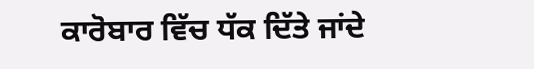ਕਾਰੋਬਾਰ ਵਿੱਚ ਧੱਕ ਦਿੱਤੇ ਜਾਂਦੇ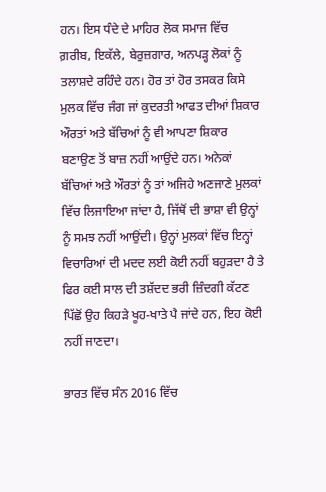ਹਨ। ਇਸ ਧੰਦੇ ਦੇ ਮਾਹਿਰ ਲੋਕ ਸਮਾਜ ਵਿੱਚ ਗ਼ਰੀਬ, ਇਕੱਲੇ, ਬੇਰੁਜ਼ਗਾਰ, ਅਨਪੜ੍ਹ ਲੋਕਾਂ ਨੂੰ ਤਲਾਸ਼ਦੇ ਰਹਿੰਦੇ ਹਨ। ਹੋਰ ਤਾਂ ਹੋਰ ਤਸਕਰ ਕਿਸੇ ਮੁਲਕ ਵਿੱਚ ਜੰਗ ਜਾਂ ਕੁਦਰਤੀ ਆਫਤ ਦੀਆਂ ਸ਼ਿਕਾਰ ਔਰਤਾਂ ਅਤੇ ਬੱਚਿਆਂ ਨੂੰ ਵੀ ਆਪਣਾ ਸ਼ਿਕਾਰ ਬਣਾਉਣ ਤੋਂ ਬਾਜ਼ ਨਹੀਂ ਆਉਂਦੇ ਹਨ। ਅਨੇਕਾਂ ਬੱਚਿਆਂ ਅਤੇ ਔਰਤਾਂ ਨੂੰ ਤਾਂ ਅਜਿਹੇ ਅਣਜਾਣੇ ਮੁਲਕਾਂ ਵਿੱਚ ਲਿਜਾਇਆ ਜਾਂਦਾ ਹੈ, ਜਿੱਥੋਂ ਦੀ ਭਾਸ਼ਾ ਵੀ ਉਨ੍ਹਾਂ ਨੂੰ ਸਮਝ ਨਹੀਂ ਆਉਂਦੀ। ਉਨ੍ਹਾਂ ਮੁਲਕਾਂ ਵਿੱਚ ਇਨ੍ਹਾਂ ਵਿਚਾਰਿਆਂ ਦੀ ਮਦਦ ਲਈ ਕੋਈ ਨਹੀਂ ਬਹੁੜਦਾ ਹੈ ਤੇ ਫਿਰ ਕਈ ਸਾਲ ਦੀ ਤਸ਼ੱਦਦ ਭਰੀ ਜ਼ਿੰਦਗੀ ਕੱਟਣ ਪਿੱਛੋਂ ਉਹ ਕਿਹੜੇ ਖੂਹ-ਖਾਤੇ ਪੈ ਜਾਂਦੇ ਹਨ, ਇਹ ਕੋਈ ਨਹੀਂ ਜਾਣਦਾ।

ਭਾਰਤ ਵਿੱਚ ਸੰਨ 2016 ਵਿੱਚ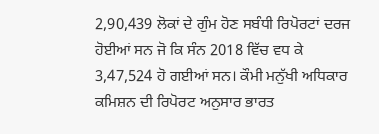2,90,439 ਲੋਕਾਂ ਦੇ ਗੁੰਮ ਹੋਣ ਸਬੰਧੀ ਰਿਪੋਰਟਾਂ ਦਰਜ ਹੋਈਆਂ ਸਨ ਜੋ ਕਿ ਸੰਨ 2018 ਵਿੱਚ ਵਧ ਕੇ 3,47,524 ਹੋ ਗਈਆਂ ਸਨ। ਕੌਮੀ ਮਨੁੱਖੀ ਅਧਿਕਾਰ ਕਮਿਸ਼ਨ ਦੀ ਰਿਪੋਰਟ ਅਨੁਸਾਰ ਭਾਰਤ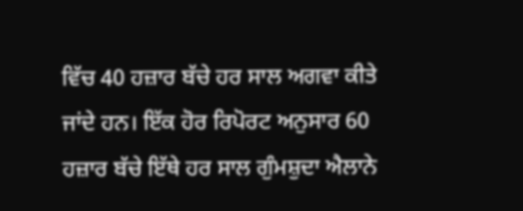ਵਿੱਚ 40 ਹਜ਼ਾਰ ਬੱਚੇ ਹਰ ਸਾਲ ਅਗਵਾ ਕੀਤੇ ਜਾਂਦੇ ਹਨ। ਇੱਕ ਹੋਰ ਰਿਪੋਰਟ ਅਨੁਸਾਰ 60 ਹਜ਼ਾਰ ਬੱਚੇ ਇੱਥੇ ਹਰ ਸਾਲ ਗੁੰਮਸ਼ੁਦਾ ਐਲਾਨੇ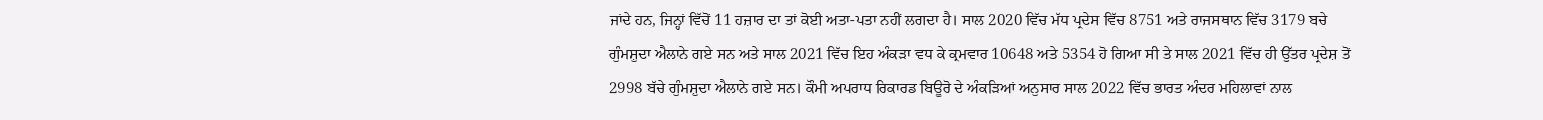ਜਾਂਦੇ ਹਨ, ਜਿਨ੍ਹਾਂ ਵਿੱਚੋਂ 11 ਹਜ਼ਾਰ ਦਾ ਤਾਂ ਕੋਈ ਅਤਾ-ਪਤਾ ਨਹੀਂ ਲਗਦਾ ਹੈ। ਸਾਲ 2020 ਵਿੱਚ ਮੱਧ ਪ੍ਰਦੇਸ ਵਿੱਚ 8751 ਅਤੇ ਰਾਜਸਥਾਨ ਵਿੱਚ 3179 ਬਚੇ ਗੁੰਮਸ਼ੁਦਾ ਐਲਾਨੇ ਗਏ ਸਨ ਅਤੇ ਸਾਲ 2021 ਵਿੱਚ ਇਹ ਅੰਕੜਾ ਵਧ ਕੇ ਕ੍ਰਮਵਾਰ 10648 ਅਤੇ 5354 ਹੋ ਗਿਆ ਸੀ ਤੇ ਸਾਲ 2021 ਵਿੱਚ ਹੀ ਉੱਤਰ ਪ੍ਰਦੇਸ਼ ਤੋਂ 2998 ਬੱਚੇ ਗੁੰਮਸ਼ੁਦਾ ਐਲਾਨੇ ਗਏ ਸਨ। ਕੌਮੀ ਅਪਰਾਧ ਰਿਕਾਰਡ ਬਿਊਰੋ ਦੇ ਅੰਕੜਿਆਂ ਅਨੁਸਾਰ ਸਾਲ 2022 ਵਿੱਚ ਭਾਰਤ ਅੰਦਰ ਮਹਿਲਾਵਾਂ ਨਾਲ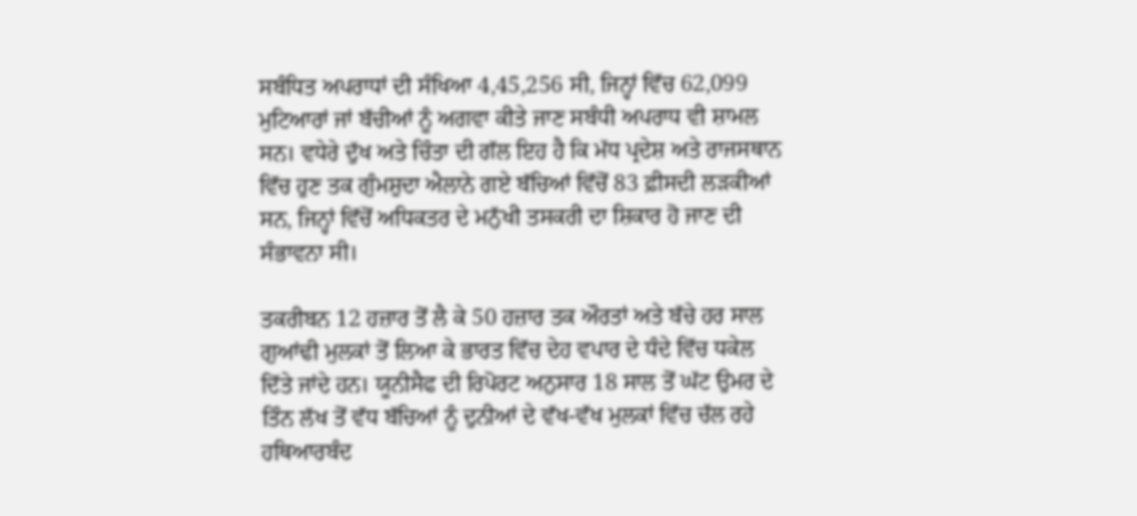ਸਬੰਧਿਤ ਅਪਰਾਧਾਂ ਦੀ ਸੰਖਿਆ 4,45,256 ਸੀ, ਜਿਨ੍ਹਾਂ ਵਿੱਚ 62,099 ਮੁਟਿਆਰਾਂ ਜਾਂ ਬੱਚੀਆਂ ਨੂੰ ਅਗਵਾ ਕੀਤੇ ਜਾਣ ਸਬੰਧੀ ਅਪਰਾਧ ਵੀ ਸ਼ਾਮਲ ਸਨ। ਵਧੇਰੇ ਦੁੱਖ ਅਤੇ ਚਿੰਤਾ ਦੀ ਗੱਲ ਇਹ ਹੈ ਕਿ ਮੱਧ ਪ੍ਰਦੇਸ਼ ਅਤੇ ਰਾਜਸਥਾਨ ਵਿੱਚ ਹੁਣ ਤਕ ਗੁੰਮਸ਼ੁਦਾ ਐਲਾਨੇ ਗਏ ਬੱਚਿਆਂ ਵਿੱਚੋਂ 83 ਫ਼ੀਸਦੀ ਲੜਕੀਆਂ ਸਨ, ਜਿਨ੍ਹਾਂ ਵਿੱਚੋਂ ਅਧਿਕਤਰ ਦੇ ਮਨੁੱਖੀ ਤਸਕਰੀ ਦਾ ਸ਼ਿਕਾਰ ਹੋ ਜਾਣ ਦੀ ਸੰਭਾਵਨਾ ਸੀ।

ਤਕਰੀਬਨ 12 ਹਜ਼ਾਰ ਤੋਂ ਲੈ ਕੇ 50 ਹਜ਼ਾਰ ਤਕ ਔਰਤਾਂ ਅਤੇ ਬੱਚੇ ਹਰ ਸਾਲ ਗੁਆਂਢੀ ਮੁਲਕਾਂ ਤੋਂ ਲਿਆ ਕੇ ਭਾਰਤ ਵਿੱਚ ਦੇਹ ਵਪਾਰ ਦੇ ਧੰਦੇ ਵਿੱਚ ਧਕੇਲ ਦਿੱਤੇ ਜਾਂਦੇ ਹਨ। ਯੂਨੀਸੈਫ ਦੀ ਰਿਪੋਰਟ ਅਨੁਸਾਰ 18 ਸਾਲ ਤੋਂ ਘੱਟ ਉਮਰ ਦੇ ਤਿੰਨ ਲੱਖ ਤੋਂ ਵੱਧ ਬੱਚਿਆਂ ਨੂੰ ਦੁਨੀਆਂ ਦੇ ਵੱਖ-ਵੱਖ ਮੁਲਕਾਂ ਵਿੱਚ ਚੱਲ ਰਹੇ ਹਥਿਆਰਬੰਦ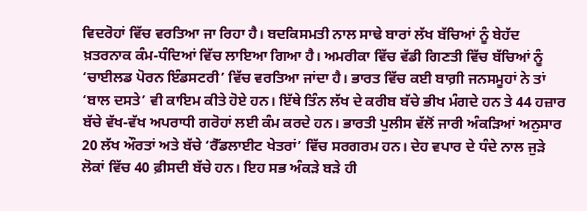ਵਿਦਰੋਹਾਂ ਵਿੱਚ ਵਰਤਿਆ ਜਾ ਰਿਹਾ ਹੈ। ਬਦਕਿਸਮਤੀ ਨਾਲ ਸਾਢੇ ਬਾਰਾਂ ਲੱਖ ਬੱਚਿਆਂ ਨੂੰ ਬੇਹੱਦ ਖ਼ਤਰਨਾਕ ਕੰਮ-ਧੰਦਿਆਂ ਵਿੱਚ ਲਾਇਆ ਗਿਆ ਹੈ। ਅਮਰੀਕਾ ਵਿੱਚ ਵੱਡੀ ਗਿਣਤੀ ਵਿੱਚ ਬੱਚਿਆਂ ਨੂੰ ‘ਚਾਈਲਡ ਪੋਰਨ ਇੰਡਸਟਰੀ’ ਵਿੱਚ ਵਰਤਿਆ ਜਾਂਦਾ ਹੈ। ਭਾਰਤ ਵਿੱਚ ਕਈ ਬਾਗ਼ੀ ਜਨਸਮੂਹਾਂ ਨੇ ਤਾਂ ‘ਬਾਲ ਦਸਤੇ’ ਵੀ ਕਾਇਮ ਕੀਤੇ ਹੋਏ ਹਨ। ਇੱਥੇ ਤਿੰਨ ਲੱਖ ਦੇ ਕਰੀਬ ਬੱਚੇ ਭੀਖ ਮੰਗਦੇ ਹਨ ਤੇ 44 ਹਜ਼ਾਰ ਬੱਚੇ ਵੱਖ-ਵੱਖ ਅਪਰਾਧੀ ਗਰੋਹਾਂ ਲਈ ਕੰਮ ਕਰਦੇ ਹਨ। ਭਾਰਤੀ ਪੁਲੀਸ ਵੱਲੋਂ ਜਾਰੀ ਅੰਕੜਿਆਂ ਅਨੁਸਾਰ 20 ਲੱਖ ਔਰਤਾਂ ਅਤੇ ਬੱਚੇ ‘ਰੈੱਡਲਾਈਟ ਖੇਤਰਾਂ’ ਵਿੱਚ ਸਰਗਰਮ ਹਨ। ਦੇਹ ਵਪਾਰ ਦੇ ਧੰਦੇ ਨਾਲ ਜੁੜੇ ਲੋਕਾਂ ਵਿੱਚ 40 ਫ਼ੀਸਦੀ ਬੱਚੇ ਹਨ। ਇਹ ਸਭ ਅੰਕੜੇ ਬੜੇ ਹੀ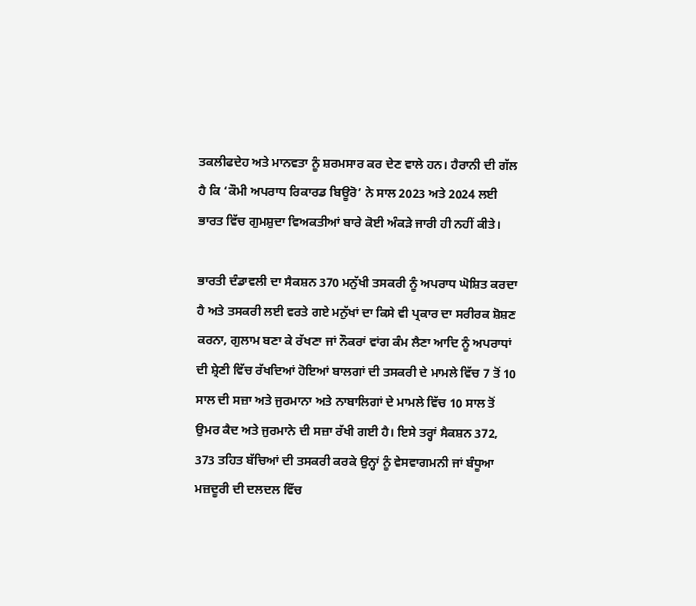ਤਕਲੀਫਦੇਹ ਅਤੇ ਮਾਨਵਤਾ ਨੂੰ ਸ਼ਰਮਸਾਰ ਕਰ ਦੇਣ ਵਾਲੇ ਹਨ। ਹੈਰਾਨੀ ਦੀ ਗੱਲ ਹੈ ਕਿ ‘ਕੌਮੀ ਅਪਰਾਧ ਰਿਕਾਰਡ ਬਿਊਰੋ’ ਨੇ ਸਾਲ 2023 ਅਤੇ 2024 ਲਈ ਭਾਰਤ ਵਿੱਚ ਗੁਮਸ਼ੁਦਾ ਵਿਅਕਤੀਆਂ ਬਾਰੇ ਕੋਈ ਅੰਕੜੇ ਜਾਰੀ ਹੀ ਨਹੀਂ ਕੀਤੇ।

ਭਾਰਤੀ ਦੰਡਾਵਲੀ ਦਾ ਸੈਕਸ਼ਨ 370 ਮਨੁੱਖੀ ਤਸਕਰੀ ਨੂੰ ਅਪਰਾਧ ਘੋਸ਼ਿਤ ਕਰਦਾ ਹੈ ਅਤੇ ਤਸਕਰੀ ਲਈ ਵਰਤੇ ਗਏ ਮਨੁੱਖਾਂ ਦਾ ਕਿਸੇ ਵੀ ਪ੍ਰਕਾਰ ਦਾ ਸਰੀਰਕ ਸ਼ੋਸ਼ਣ ਕਰਨਾ, ਗੁਲਾਮ ਬਣਾ ਕੇ ਰੱਖਣਾ ਜਾਂ ਨੌਕਰਾਂ ਵਾਂਗ ਕੰਮ ਲੈਣਾ ਆਦਿ ਨੂੰ ਅਪਰਾਧਾਂ ਦੀ ਸ਼੍ਰੇਣੀ ਵਿੱਚ ਰੱਖਦਿਆਂ ਹੋਇਆਂ ਬਾਲਗਾਂ ਦੀ ਤਸਕਰੀ ਦੇ ਮਾਮਲੇ ਵਿੱਚ 7 ਤੋਂ 10 ਸਾਲ ਦੀ ਸਜ਼ਾ ਅਤੇ ਜੁਰਮਾਨਾ ਅਤੇ ਨਾਬਾਲਿਗਾਂ ਦੇ ਮਾਮਲੇ ਵਿੱਚ 10 ਸਾਲ ਤੋਂ ਉਮਰ ਕੈਦ ਅਤੇ ਜੁਰਮਾਨੇ ਦੀ ਸਜ਼ਾ ਰੱਖੀ ਗਈ ਹੈ। ਇਸੇ ਤਰ੍ਹਾਂ ਸੈਕਸ਼ਨ 372, 373 ਤਹਿਤ ਬੱਚਿਆਂ ਦੀ ਤਸਕਰੀ ਕਰਕੇ ਉਨ੍ਹਾਂ ਨੂੰ ਵੇਸਵਾਗਮਨੀ ਜਾਂ ਬੰਧੂਆ ਮਜ਼ਦੂਰੀ ਦੀ ਦਲਦਲ ਵਿੱਚ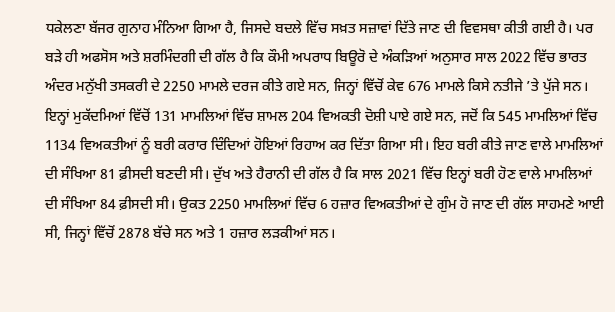ਧਕੇਲਣਾ ਬੱਜਰ ਗੁਨਾਹ ਮੰਨਿਆ ਗਿਆ ਹੈ, ਜਿਸਦੇ ਬਦਲੇ ਵਿੱਚ ਸਖ਼ਤ ਸਜ਼ਾਵਾਂ ਦਿੱਤੇ ਜਾਣ ਦੀ ਵਿਵਸਥਾ ਕੀਤੀ ਗਈ ਹੈ। ਪਰ ਬੜੇ ਹੀ ਅਫਸੋਸ ਅਤੇ ਸ਼ਰਮਿੰਦਗੀ ਦੀ ਗੱਲ ਹੈ ਕਿ ਕੌਮੀ ਅਪਰਾਧ ਬਿਊਰੋ ਦੇ ਅੰਕੜਿਆਂ ਅਨੁਸਾਰ ਸਾਲ 2022 ਵਿੱਚ ਭਾਰਤ ਅੰਦਰ ਮਨੁੱਖੀ ਤਸਕਰੀ ਦੇ 2250 ਮਾਮਲੇ ਦਰਜ ਕੀਤੇ ਗਏ ਸਨ, ਜਿਨ੍ਹਾਂ ਵਿੱਚੋਂ ਕੇਵ 676 ਮਾਮਲੇ ਕਿਸੇ ਨਤੀਜੇ ’ਤੇ ਪੁੱਜੇ ਸਨ। ਇਨ੍ਹਾਂ ਮੁਕੱਦਮਿਆਂ ਵਿੱਚੋਂ 131 ਮਾਮਲਿਆਂ ਵਿੱਚ ਸ਼ਾਮਲ 204 ਵਿਅਕਤੀ ਦੋਸ਼ੀ ਪਾਏ ਗਏ ਸਨ, ਜਦੋਂ ਕਿ 545 ਮਾਮਲਿਆਂ ਵਿੱਚ 1134 ਵਿਅਕਤੀਆਂ ਨੂੰ ਬਰੀ ਕਰਾਰ ਦਿੰਦਿਆਂ ਹੋਇਆਂ ਰਿਹਾਅ ਕਰ ਦਿੱਤਾ ਗਿਆ ਸੀ। ਇਹ ਬਰੀ ਕੀਤੇ ਜਾਣ ਵਾਲੇ ਮਾਮਲਿਆਂ ਦੀ ਸੰਖਿਆ 81 ਫ਼ੀਸਦੀ ਬਣਦੀ ਸੀ। ਦੁੱਖ ਅਤੇ ਹੈਰਾਨੀ ਦੀ ਗੱਲ ਹੈ ਕਿ ਸਾਲ 2021 ਵਿੱਚ ਇਨ੍ਹਾਂ ਬਰੀ ਹੋਣ ਵਾਲੇ ਮਾਮਲਿਆਂ ਦੀ ਸੰਖਿਆ 84 ਫ਼ੀਸਦੀ ਸੀ। ਉਕਤ 2250 ਮਾਮਲਿਆਂ ਵਿੱਚ 6 ਹਜ਼ਾਰ ਵਿਅਕਤੀਆਂ ਦੇ ਗੁੰਮ ਹੋ ਜਾਣ ਦੀ ਗੱਲ ਸਾਹਮਣੇ ਆਈ ਸੀ, ਜਿਨ੍ਹਾਂ ਵਿੱਚੋਂ 2878 ਬੱਚੇ ਸਨ ਅਤੇ 1 ਹਜ਼ਾਰ ਲੜਕੀਆਂ ਸਨ।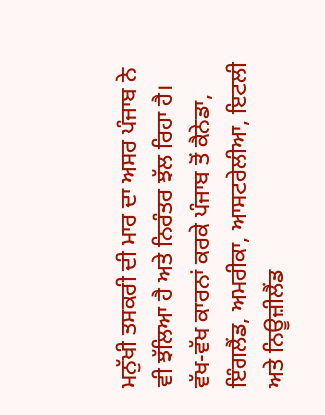ਮਨੁੱਖੀ ਤਸਕਰੀ ਦੀ ਮਾਰ ਦਾ ਅਸਰ ਪੰਜਾਬ ਨੇ ਵੀ ਝੱਲਿਆ ਹੈ ਅਤੇ ਨਿਰੰਤਰ ਝੱਲ ਰਿਹਾ ਹੈ। ਵੱਖ-ਵੱਖ ਕਾਰਨਾਂ ਕਰਕੇ ਪੰਜਾਬ ਤੋਂ ਕੈਨੇਡਾ, ਇੰਗਲੈਂਡ, ਅਮਰੀਕਾ, ਆਸਟਰੇਲੀਆ, ਇਟਲੀ ਅਤੇ ਨਿਊਜ਼ੀਲੈਂਡ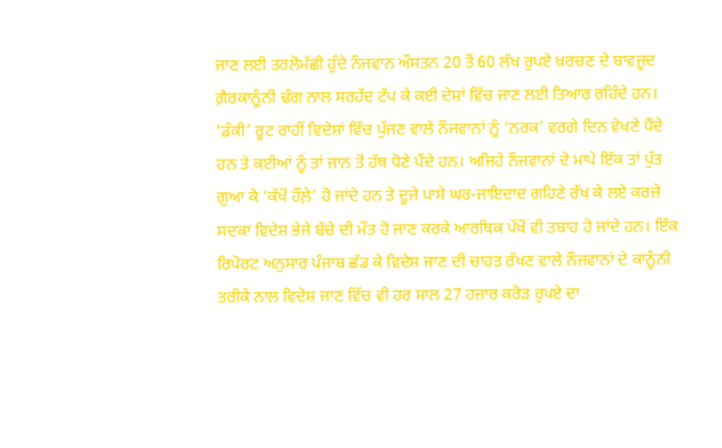ਜਾਣ ਲਈ ਤਰਲੋਮੱਛੀ ਹੁੰਦੇ ਨੌਜਵਾਨ ਔਸਤਨ 20 ਤੋਂ 60 ਲੱਖ ਰੁਪਏ ਖ਼ਰਚਣ ਦੇ ਬਾਵਜੂਦ ਗ਼ੈਰਕਾਨੂੰਨੀ ਢੰਗ ਨਾਲ ਸਰਹੱਦ ਟੱਪ ਕੇ ਕਈ ਦੇਸ਼ਾਂ ਵਿੱਚ ਜਾਣ ਲਈ ਤਿਆਰ ਰਹਿੰਦੇ ਹਨ। ‘ਡੰਕੀ’ ਰੂਟ ਰਾਹੀਂ ਵਿਦੇਸ਼ਾਂ ਵਿੱਚ ਪੁੱਜਣ ਵਾਲੇ ਨੌਜਵਾਨਾਂ ਨੂੰ ‘ਨਰਕ’ ਵਰਗੇ ਦਿਨ ਵੇਖਣੇ ਪੈਂਦੇ ਹਨ ਤੇ ਕਈਆਂ ਨੂੰ ਤਾਂ ਜਾਨ ਤੋਂ ਹੱਥ ਧੋਣੇ ਪੈਂਦੇ ਹਨ। ਅਜਿਹੇ ਨੌਜਵਾਨਾਂ ਦੇ ਮਾਪੇ ਇੱਕ ਤਾਂ ਪੁੱਤ ਗੁਆ ਕੇ ‘ਕੱਖੋਂ ਹੌਲ਼ੇ’ ਹੋ ਜਾਂਦੇ ਹਨ ਤੇ ਦੂਜੇ ਪਾਸੇ ਘਰ-ਜਾਇਦਾਦ ਗਹਿਣੇ ਰੱਖ ਕੇ ਲਏ ਕਰਜ਼ੇ ਸਦਕਾ ਵਿਦੇਸ਼ ਭੇਜੇ ਬੱਚੇ ਦੀ ਮੌਤ ਹੋ ਜਾਣ ਕਰਕੇ ਆਰਥਿਕ ਪੱਖੋਂ ਵੀ ਤਬਾਹ ਹੋ ਜਾਂਦੇ ਹਨ। ਇੱਕ ਰਿਪੋਰਟ ਅਨੁਸਾਰ ਪੰਜਾਬ ਛੱਡ ਕੇ ਵਿਦੇਸ਼ ਜਾਣ ਦੀ ਚਾਹਤ ਰੱਖਣ ਵਾਲੇ ਨੌਜਵਾਨਾਂ ਦੇ ਕਾਨੂੰਨੀ ਤਰੀਕੇ ਨਾਲ ਵਿਦੇਸ਼ ਜਾਣ ਵਿੱਚ ਵੀ ਹਰ ਸਾਲ 27 ਹਜ਼ਾਰ ਕਰੋੜ ਰੁਪਏ ਦਾ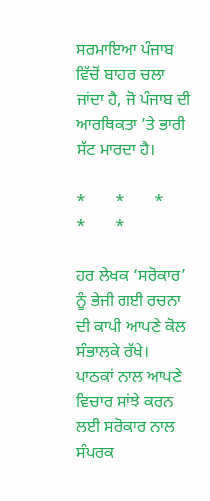ਸਰਮਾਇਆ ਪੰਜਾਬ ਵਿੱਚੋਂ ਬਾਹਰ ਚਲਾ ਜਾਂਦਾ ਹੈ, ਜੋ ਪੰਜਾਬ ਦੀ ਆਰਥਿਕਤਾ ’ਤੇ ਭਾਰੀ ਸੱਟ ਮਾਰਦਾ ਹੈ।

*       *       *       *       *

ਹਰ ਲੇਖਕ ‘ਸਰੋਕਾਰ’ ਨੂੰ ਭੇਜੀ ਗਈ ਰਚਨਾ ਦੀ ਕਾਪੀ ਆਪਣੇ ਕੋਲ ਸੰਭਾਲਕੇ ਰੱਖੇ।
ਪਾਠਕਾਂ ਨਾਲ ਆਪਣੇ ਵਿਚਾਰ ਸਾਂਝੇ ਕਰਨ ਲਈ ਸਰੋਕਾਰ ਨਾਲ ਸੰਪਰਕ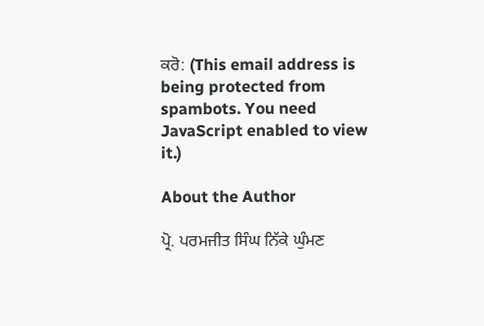ਕਰੋ: (This email address is being protected from spambots. You need JavaScript enabled to view it.)

About the Author

ਪ੍ਰੋ. ਪਰਮਜੀਤ ਸਿੰਘ ਨਿੱਕੇ ਘੁੰਮਣ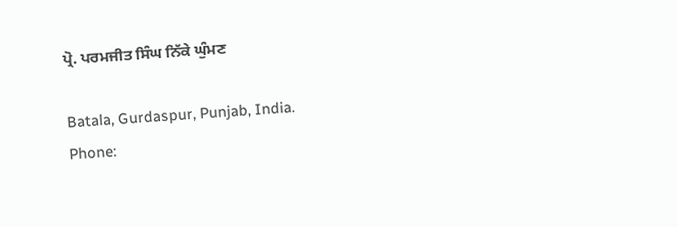ਪ੍ਰੋ. ਪਰਮਜੀਤ ਸਿੰਘ ਨਿੱਕੇ ਘੁੰਮਣ

Batala, Gurdaspur, Punjab, India.
Phone: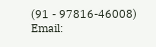(91 - 97816-46008)
Email: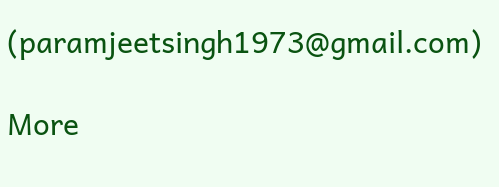(paramjeetsingh1973@gmail.com)

More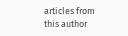articles from this author